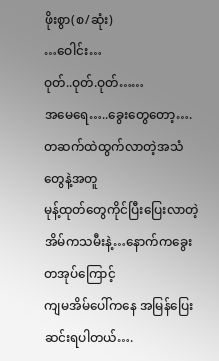ဖိုးစွာ(စ/ဆုံး)
…ဝေါင်း…
ဝုတ်..ဝုတ်.ဝုတ်……
အမေရေ…..ခွေးတွေတော့….
တဆက်ထဲထွက်လာတဲ့အသံတွေနဲ့အတူ
မုန့်ထုတ်တွေကိုင်ပြီးပြေးလာတဲ့အိမ်ကသမီးနဲ့…နောက်ကခွေးတအုပ်ကြောင့်
ကျမအိမ်ပေါ်ကနေ အမြန်ပြေးဆင်းရပါတယ်….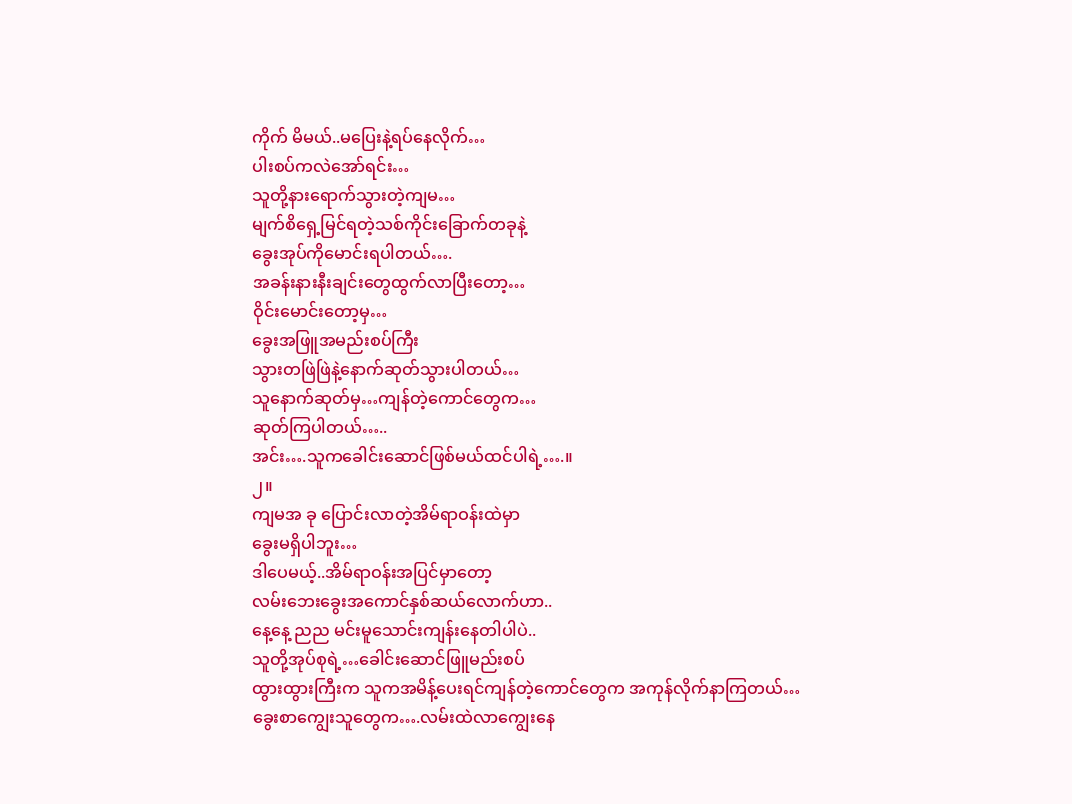ကိုက် မိမယ်..မပြေးနဲ့ရပ်နေလိုက်…
ပါးစပ်ကလဲအော်ရင်း…
သူတို့နားရောက်သွားတဲ့ကျမ…
မျက်စိရှေ့မြင်ရတဲ့သစ်ကိုင်းခြောက်တခုနဲ့
ခွေးအုပ်ကိုမောင်းရပါတယ်….
အခန်းနားနီးချင်းတွေထွက်လာပြီးတော့…
ဝိုင်းမောင်းတော့မှ…
ခွေးအဖြူအမည်းစပ်ကြီး
သွားတဖြဲဖြဲနဲ့နောက်ဆုတ်သွားပါတယ်…
သူနောက်ဆုတ်မှ…ကျန်တဲ့ကောင်တွေက…
ဆုတ်ကြပါတယ်…..
အင်း….သူကခေါင်းဆောင်ဖြစ်မယ်ထင်ပါရဲ့….။
၂။
ကျမအ ခု ပြောင်းလာတဲ့အိမ်ရာဝန်းထဲမှာ
ခွေးမရှိပါဘူး…
ဒါပေမယ့်..အိမ်ရာဝန်းအပြင်မှာတော့
လမ်းဘေးခွေးအကောင်နှစ်ဆယ်လောက်ဟာ..
နေ့နေ့ ညည မင်းမူသောင်းကျန်းနေတါပါပဲ..
သူတို့အုပ်စုရဲ့…ခေါင်းဆောင်ဖြူမည်းစပ်
ထွားထွားကြီးက သူကအမိန့်ပေးရင်ကျန်တဲ့ကောင်တွေက အကုန်လိုက်နာကြတယ်…
ခွေးစာကျွေးသူတွေက….လမ်းထဲလာကျွေးနေ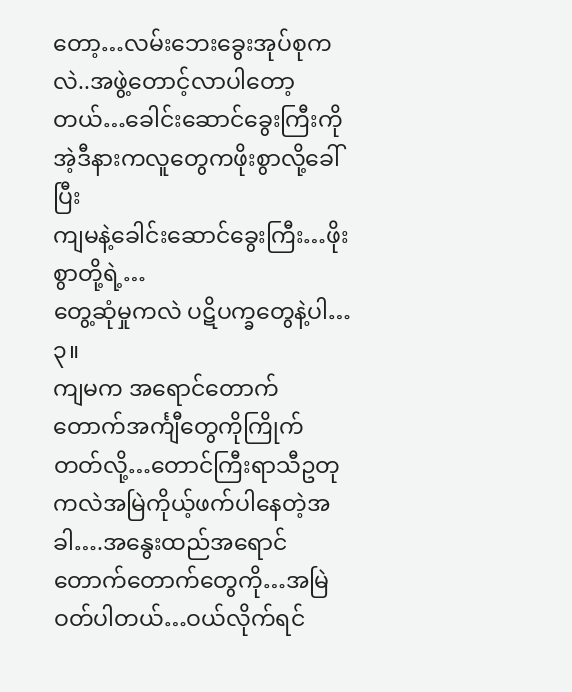တော့…လမ်းဘေးခွေးအုပ်စုကလဲ..အဖွဲ့တောင့်လာပါတော့တယ်…ခေါင်းဆောင်ခွေးကြီးကိုအဲ့ဒီနားကလူတွေကဖိုးစွာလို့ခေါ်ပြီး
ကျမနဲ့ခေါင်းဆောင်ခွေးကြီး…ဖိုးစွာတို့ရဲ့…
တွေ့ဆုံမှုကလဲ ပဋိပက္ခတွေနဲ့ပါ…
၃။
ကျမက အရောင်တောက်တောက်အင်္ကျီတွေကိုကြိုက်တတ်လို့…တောင်ကြီးရာသီဥတုကလဲအမြဲကိုယ့်ဖက်ပါနေတဲ့အခါ….အနွေးထည်အရောင်တောက်တောက်တွေကို…အမြဲဝတ်ပါတယ်…ဝယ်လိုက်ရင်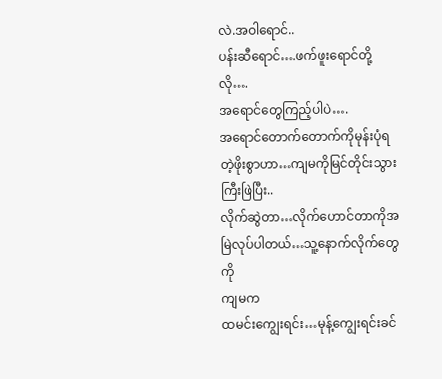လဲ.အဝါရောင်..
ပန်းဆီရောင်….ဖက်ဖူးရောင်တို့လို….
အရောင်တွေကြည့်ပါပဲ….
အရောင်တောက်တောက်ကိုမုန်းပုံရတဲ့ဖိုးစွာဟာ…ကျမကိုမြင်တိုင်းသွားကြီးဖြဲပြီး..
လိုက်ဆွဲတာ…လိုက်ဟောင်တာကိုအမြဲလုပ်ပါတယ်…သူ့နောက်လိုက်တွေကို
ကျမက
ထမင်းကျွေးရင်း…မုန့်ကျွေးရင်းခင်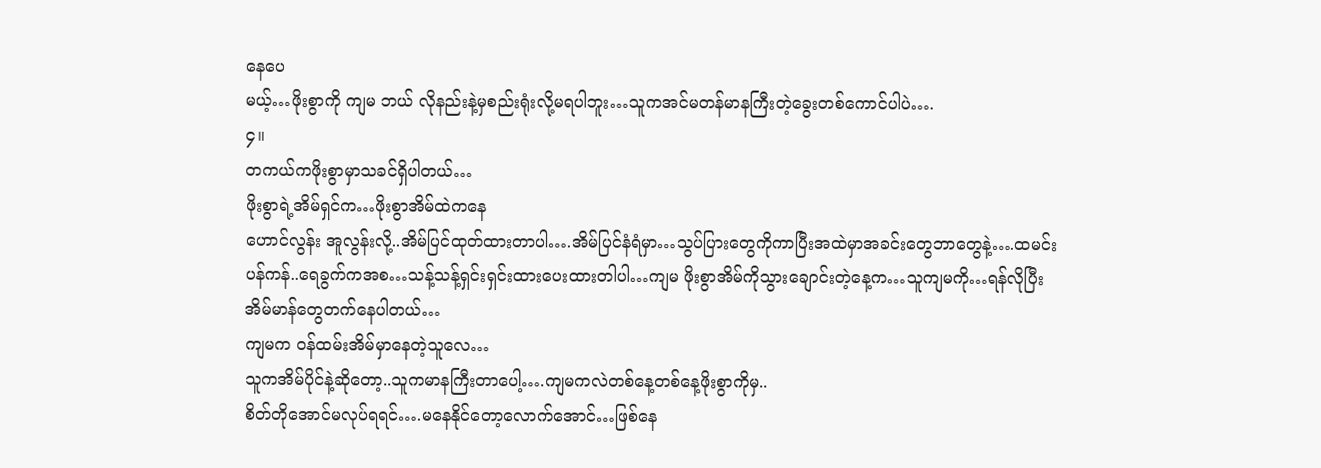နေပေ
မယ့်…ဖိုးစွာကို ကျမ ဘယ် လိုနည်းနဲ့မှစည်းရုံးလို့မရပါဘူး…သူကအင်မတန်မာနကြီးတဲ့ခွေးတစ်ကောင်ပါပဲ….
၄။
တကယ်ကဖိုးစွာမှာသခင်ရှိပါတယ်…
ဖိုးစွာရဲ့အိမ်ရှင်က…ဖိုးစွာအိမ်ထဲကနေ
ဟောင်လွန်း အူလွန်းလို့..အိမ်ပြင်ထုတ်ထားတာပါ….အိမ်ပြင်နံရံမှာ…သွပ်ပြားတွေကိုကာပြီးအထဲမှာအခင်းတွေဘာတွေနဲ့….ထမင်းပန်ကန်..ရေခွက်ကအစ…သန့်သန့်ရှင်းရှင်းထားပေးထားတါပါ…ကျမ ဖိုးစွာအိမ်ကိုသွားချောင်းတဲ့နေ့က…သူကျမကို…ရန်လိုပြီး
အိမ်မာန်တွေတက်နေပါတယ်…
ကျမက ဝန်ထမ်းအိမ်မှာနေတဲ့သူလေ…
သူကအိမ်ပိုင်နဲ့ဆိုတော့..သူကမာနကြီးတာပေါ့….ကျမကလဲတစ်နေ့တစ်နေ့ဖိုးစွာကိုမှ..
စိတ်တိုအောင်မလုပ်ရရင်….မနေနိုင်တော့လောက်အောင်…ဖြစ်နေ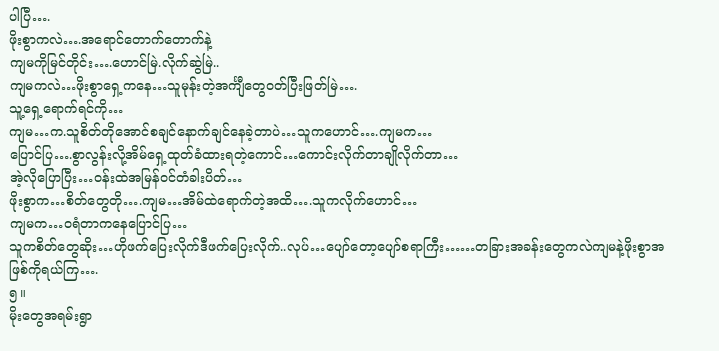ပါပြီ….
ဖိုးစွာကလဲ….အရောင်တောက်တောက်နဲ့
ကျမကိုမြင်တိုင်း….ဟောင်မြဲ.လိုက်ဆွဲမြဲ..
ကျမကလဲ…ဖိုးစွာရှေ့ကနေ…သူမုန်းတဲ့အင်္ကျီတွေဝတ်ပြီးဖြတ်မြဲ….
သူ့ရှေ့ရောက်ရင်ကို…
ကျမ…က.သူစိတ်တိုအောင်စချင်နောက်ချင်နေခဲ့တာပဲ…သူကဟောင်….ကျမက…
ပြောင်ပြ….စွာလွန်းလို့အိမ်ရှေ့ထုတ်ခံထားရတဲ့ကောင်…ကောင်းလိုက်တာချိုလိုက်တာ…
အဲ့လိုပြောပြီး…ဝန်းထဲအမြန်ဝင်တံခါးပိတ်…
ဖိုးစွာက…စိတ်တွေတို….ကျမ…အိမ်ထဲရောက်တဲ့အထိ….သူကလိုက်ဟောင်…
ကျမက…ဝရံတာကနေပြောင်ပြ…
သူကစိတ်တွေဆိုး…ဟိုဖက်ပြေးလိုက်ဒီဖက်ပြေးလိုက်..လုပ်…ပျော်တော့ပျော်စရာကြီး……တခြားအခန်းတွေကလဲကျမနဲ့ဖိုးစွာအဖြစ်ကိုရယ်ကြ….
၅။
မိုးတွေအရမ်းရွာ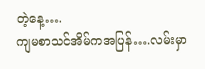တဲ့နေ့….
ကျမစာသင်အိမ်ကအပြန်….လမ်းမှာ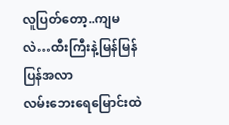လူပြတ်တော့..ကျမလဲ…ထီးကြီးနဲ့မြန်မြန်ပြန်အလာ
လမ်းဘေးရေမြောင်းထဲ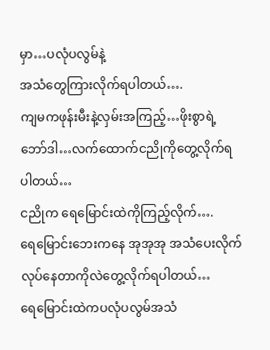မှာ…ပလုံပလွမ်နဲ့
အသံတွေကြားလိုက်ရပါတယ်….
ကျမကဖုန်းမီးနဲ့လှမ်းအကြည့်…ဖိုးစွာရဲ့ဘော်ဒါ…လက်ထောက်ငညိုကိုတွေ့လိုက်ရပါတယ်…
ငညိုက ရေမြောင်းထဲကိုကြည့်လိုက်….
ရေမြောင်းဘေးကနေ အုအုအု အသံပေးလိုက်လုပ်နေတာကိုလဲတွေ့လိုက်ရပါတယ်…
ရေမြောင်းထဲကပလုံပလွမ်အသံ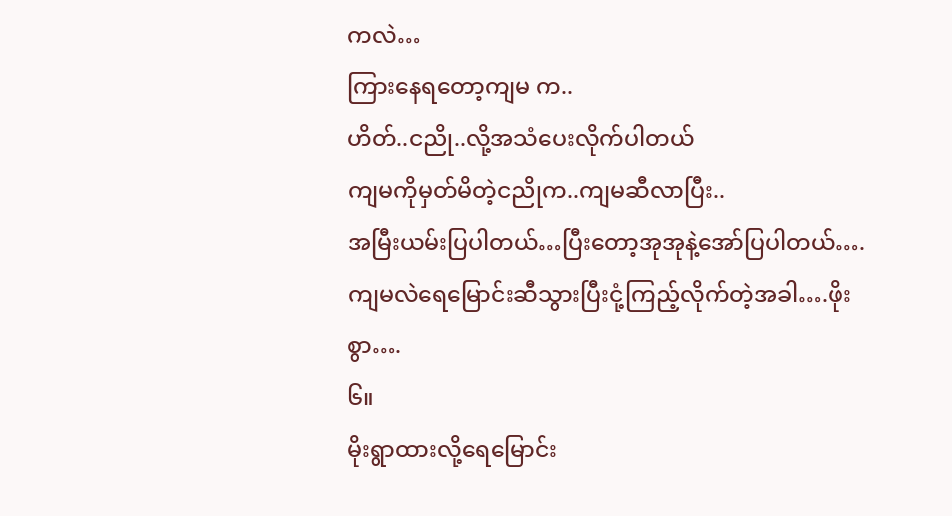ကလဲ…
ကြားနေရတော့ကျမ က..
ဟိတ်..ငညို..လို့အသံပေးလိုက်ပါတယ်
ကျမကိုမှတ်မိတဲ့ငညိုက..ကျမဆီလာပြီး..
အမြီးယမ်းပြပါတယ်…ပြီးတော့အုအုနဲ့အော်ပြပါတယ်….
ကျမလဲရေမြောင်းဆီသွားပြီးငုံ့ကြည့်လိုက်တဲ့အခါ….ဖိုးစွာ….
၆။
မိုးရွာထားလို့ရေမြောင်း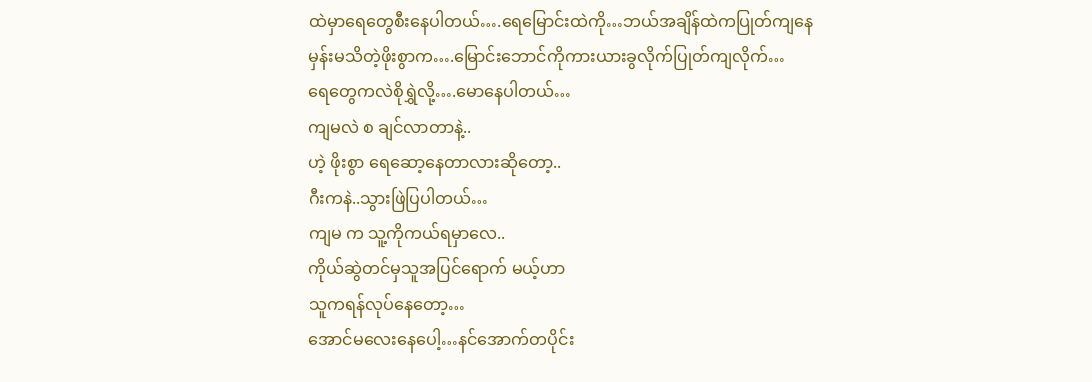ထဲမှာရေတွေစီးနေပါတယ်….ရေမြောင်းထဲကို…ဘယ်အချိန်ထဲကပြုတ်ကျနေမှန်းမသိတဲ့ဖိုးစွာက….မြောင်းဘောင်ကိုကားယားခွလိုက်ပြုတ်ကျလိုက်…
ရေတွေကလဲစိုရွှဲလို့….မောနေပါတယ်…
ကျမလဲ စ ချင်လာတာနဲ့..
ဟဲ့ ဖိုးစွာ ရေဆော့နေတာလားဆိုတော့..
ဂီးကနဲ..သွားဖြဲပြပါတယ်…
ကျမ က သူ့ကိုကယ်ရမှာလေ..
ကိုယ်ဆွဲတင်မှသူအပြင်ရောက် မယ့်ဟာ
သူကရန်လုပ်နေတော့…
အောင်မလေးနေပေါ့…နင်အောက်တပိုင်း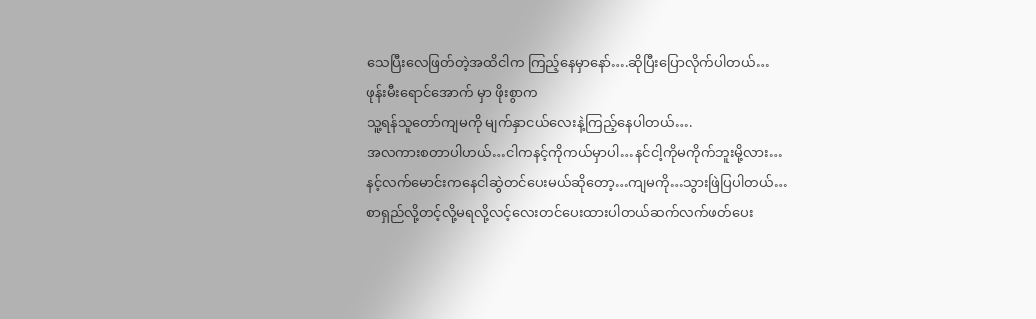သေပြီးလေဖြတ်တဲ့အထိငါက ကြည့်နေမှာနော်….ဆိုပြီးပြောလိုက်ပါတယ်…
ဖုန်းမီးရောင်အောက် မှာ ဖိုးစွာက
သူ့ရန်သူတော်ကျမကို မျက်နှာငယ်လေးနဲ့ကြည့်နေပါတယ်….
အလကားစတာပါဟယ်…ငါကနင့်ကိုကယ်မှာပါ…နင်ငါ့ကိုမကိုက်ဘူးမို့လား…
နင့်လက်မောင်းကနေငါဆွဲတင်ပေးမယ်ဆိုတော့…ကျမကို…သွားဖြဲပြပါတယ်…
စာရှည်လို့တင့်လို့မရလို့လင့်လေးတင်ပေးထားပါတယ်ဆက်လက်ဖတ်ပေး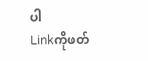ပါ
Linkကိုဖတ်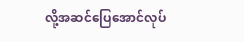လို့အဆင်ပြေအောင်လုပ်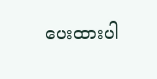ပေးထားပါ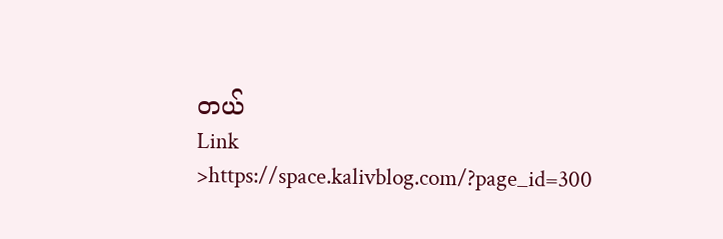တယ်
Link >https://space.kalivblog.com/?page_id=300